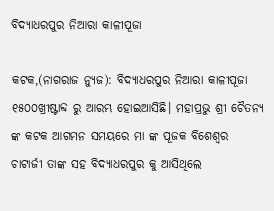ବିଦ୍ୟାଧରପୁର ନିଆରା କାଳୀପୂଜା

କଟକ,(ନାଗରାଜ ନ୍ୟୁଜ): ବିଦ୍ୟାଧରପୁର ନିଆରା କାଳୀପୂଜା ୧୫୦୦ଖ୍ରୀଷ୍ଟାବ୍ଦ ରୁ ଆରମ୍ଭ ହୋଇଆସିଛି। ମହାପ୍ରଭୁ ଶ୍ରୀ ଚୈତନ୍ୟ ଙ୍କ କଟକ ଆଗମନ ସମୟରେ ମା ଙ୍କ ପୂଜକ ବିଶେଶ୍ୱର ଚାଟାର୍ଜୀ ତାଙ୍କ ସହ ବିଦ୍ୟାଧରପୁର କୁ ଆସିଥିଲେ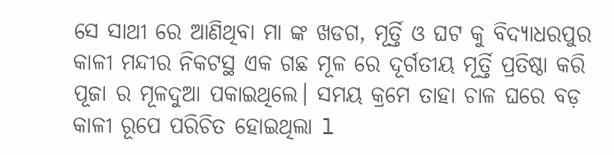ସେ ସାଥୀ ରେ ଆଣିଥିବା ମା ଙ୍କ ଖଡଗ, ମୂର୍ତ୍ତି ଓ ଘଟ କୁ ବିଦ୍ୟାଧରପୁର କାଳୀ ମନ୍ଦୀର ନିକଟସ୍ଥ ଏକ ଗଛ ମୂଳ ରେ ଦୂର୍ଗତୀୟ ମୂର୍ତ୍ତି ପ୍ରତିଷ୍ଠା କରି ପୂଜା ର ମୂଳଦୁଆ ପକାଇଥିଲେ। ସମୟ କ୍ରମେ ତାହା ଚାଳ ଘରେ ବଡ଼ କାଳୀ ରୂପେ ପରିଚିତ ହୋଇଥିଲା l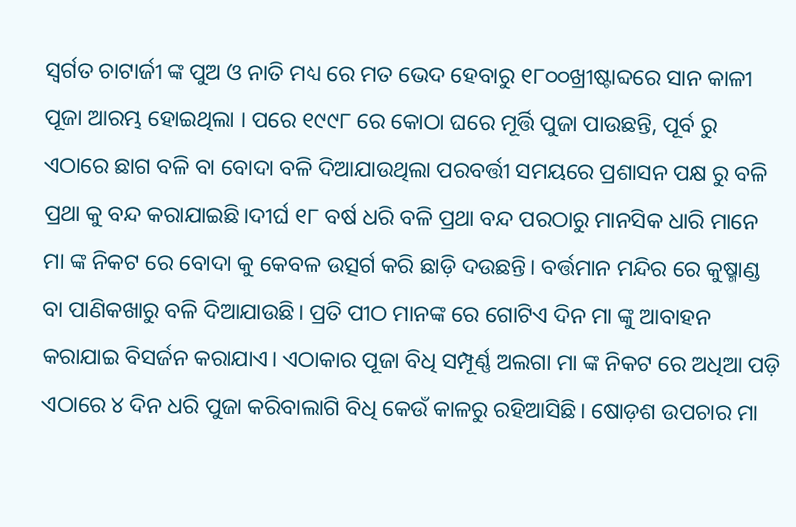ସ୍ବର୍ଗତ ଚାଟାର୍ଜୀ ଙ୍କ ପୁଅ ଓ ନାତି ମଧ୍ୟ ରେ ମତ ଭେଦ ହେବାରୁ ୧୮୦୦ଖ୍ରୀଷ୍ଟାବ୍ଦରେ ସାନ କାଳୀ ପୂଜା ଆରମ୍ଭ ହୋଇଥିଲା । ପରେ ୧୯୯୮ ରେ କୋଠା ଘରେ ମୂର୍ତ୍ତି ପୁଜା ପାଉଛନ୍ତି, ପୂର୍ବ ରୁ ଏଠାରେ ଛାଗ ବଳି ବା ବୋଦା ବଳି ଦିଆଯାଉଥିଲା ପରବର୍ତ୍ତୀ ସମୟରେ ପ୍ରଶାସନ ପକ୍ଷ ରୁ ବଳି ପ୍ରଥା କୁ ବନ୍ଦ କରାଯାଇଛି।ଦୀର୍ଘ ୧୮ ବର୍ଷ ଧରି ବଳି ପ୍ରଥା ବନ୍ଦ ପରଠାରୁ ମାନସିକ ଧାରି ମାନେ ମା ଙ୍କ ନିକଟ ରେ ବୋଦା କୁ କେବଳ ଉତ୍ସର୍ଗ କରି ଛାଡ଼ି ଦଉଛନ୍ତି। ବର୍ତ୍ତମାନ ମନ୍ଦିର ରେ କୁଷ୍ମାଣ୍ଡ ବା ପାଣିକଖାରୁ ବଳି ଦିଆଯାଉଛି। ପ୍ରତି ପୀଠ ମାନଙ୍କ ରେ ଗୋଟିଏ ଦିନ ମା ଙ୍କୁ ଆବାହନ କରାଯାଇ ବିସର୍ଜନ କରାଯାଏ। ଏଠାକାର ପୂଜା ବିଧି ସମ୍ପୂର୍ଣ୍ଣ ଅଲଗା ମା ଙ୍କ ନିକଟ ରେ ଅଧିଆ ପଡ଼ି ଏଠାରେ ୪ ଦିନ ଧରି ପୁଜା କରିବାଲାଗି ବିଧି କେଉଁ କାଳରୁ ରହିଆସିଛି। ଷୋଡ଼ଶ ଉପଚାର ମା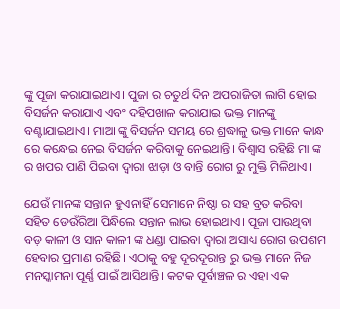ଙ୍କୁ ପୂଜା କରାଯାଇଥାଏ। ପୁଜା ର ଚତୁର୍ଥ ଦିନ ଅପରାଜିତା ଲାଗି ହୋଇ ବିସର୍ଜନ କରାଯାଏ ଏବଂ ଦହିପଖାଳ କରାଯାଇ ଭକ୍ତ ମାନଙ୍କୁ ବଣ୍ଟାଯାଇଥାଏ। ମାଆ ଙ୍କୁ ବିସର୍ଜନ ସମୟ ରେ ଶ୍ରଦ୍ଧାଳୁ ଭକ୍ତ ମାନେ କାନ୍ଧ ରେ କନ୍ଧେଇ ନେଇ ବିସର୍ଜନ କରିବାକୁ ନେଇଥାନ୍ତି। ବିଶ୍ୱାସ ରହିଛି ମା ଙ୍କ ର ଖପର ପାଣି ପିଇବା ଦ୍ଵାରା ଝାଡ଼ା ଓ ବାନ୍ତି ରୋଗ ରୁ ମୁକ୍ତି ମିଳିଥାଏ।

ଯେଉଁ ମାନଙ୍କ ସନ୍ତାନ ହୁଏନାହିଁ ସେମାନେ ନିଷ୍ଠା ର ସହ ବ୍ରତ କରିବା ସହିତ ଡେଉଁରିଆ ପିନ୍ଧିଲେ ସନ୍ତାନ ଲାଭ ହୋଇଥାଏ। ପୂଜା ପାଉଥିବା ବଡ଼ କାଳୀ ଓ ସାନ କାଳୀ ଙ୍କ ଧଣ୍ଡା ପାଇବା ଦ୍ଵାରା ଅସାଧ୍ୟ ରୋଗ ଉପଶମ ହେବାର ପ୍ରମାଣ ରହିଛି। ଏଠାକୁ ବହୁ ଦୂରଦୂରାନ୍ତ ରୁ ଭକ୍ତ ମାନେ ନିଜ ମନସ୍କାମନା ପୂର୍ଣ୍ଣ ପାଇଁ ଆସିଥାନ୍ତି। କଟକ ପୂର୍ବାଞ୍ଚଳ ର ଏହା ଏକ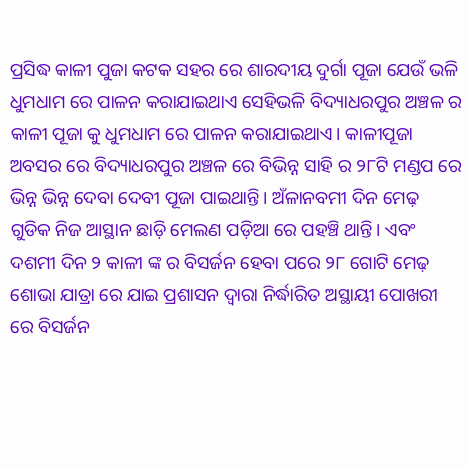ପ୍ରସିଦ୍ଧ କାଳୀ ପୁଜା କଟକ ସହର ରେ ଶାରଦୀୟ ଦୁର୍ଗା ପୂଜା ଯେଉଁ ଭଳି ଧୁମଧାମ ରେ ପାଳନ କରାଯାଇଥାଏ ସେହିଭଳି ବିଦ୍ୟାଧରପୁର ଅଞ୍ଚଳ ର କାଳୀ ପୂଜା କୁ ଧୁମଧାମ ରେ ପାଳନ କରାଯାଇଥାଏ। କାଳୀପୂଜା ଅବସର ରେ ବିଦ୍ୟାଧରପୁର ଅଞ୍ଚଳ ରେ ବିଭିନ୍ନ ସାହି ର ୨୮ଟି ମଣ୍ଡପ ରେ ଭିନ୍ନ ଭିନ୍ନ ଦେବା ଦେବୀ ପୂଜା ପାଇଥାନ୍ତି। ଅଁଳାନବମୀ ଦିନ ମେଢ଼ ଗୁଡିକ ନିଜ ଆସ୍ଥାନ ଛାଡ଼ି ମେଲଣ ପଡ଼ିଆ ରେ ପହଞ୍ଚି ଥାନ୍ତି। ଏବଂ ଦଶମୀ ଦିନ ୨ କାଳୀ ଙ୍କ ର ବିସର୍ଜନ ହେବା ପରେ ୨୮ ଗୋଟି ମେଢ଼ ଶୋଭା ଯାତ୍ରା ରେ ଯାଇ ପ୍ରଶାସନ ଦ୍ଵାରା ନିର୍ଦ୍ଧାରିତ ଅସ୍ଥାୟୀ ପୋଖରୀ ରେ ବିସର୍ଜନ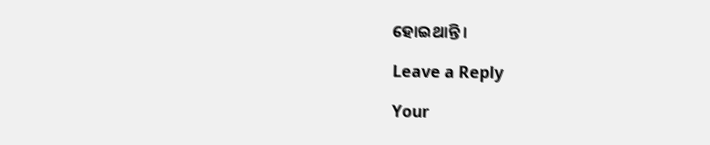ହୋଇଥାନ୍ତି ।

Leave a Reply

Your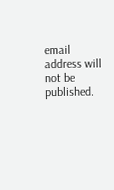email address will not be published.